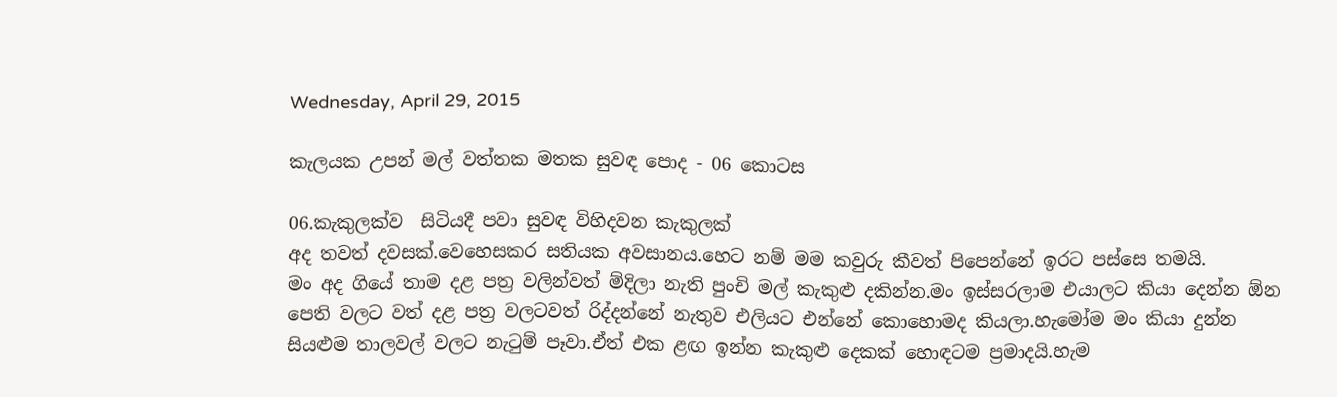Wednesday, April 29, 2015

කැලයක උපන් මල් වත්තක මතක සුවඳ පොද - 06 කොටස

06.කැකුලක්ව  සිටියදී පවා සුවඳ විහිදවන කැකුලක්
අද තවත් දවසක්.වෙහෙසකර සතියක අවසානය.හෙට නම් මම කවුරු කීවත් පිපෙන්නේ ඉරට පස්සෙ තමයි.
මං අද ගියේ තාම දළ පත්‍ර වලින්වත් ම්දිලා නැති පුංචි මල් කැකුළු දකින්න.මං ඉස්සරලාම එයාලට කියා දෙන්න ඕන පෙති වලට වත් දළ පත්‍ර වලටවත් රිද්දන්නේ නැතුව එලියට එන්නේ කොහොමද කියලා.හැමෝම මං කියා දුන්න සියළුම තාලවල් වලට නැටුම් පෑවා.ඒත් එක ළඟ ඉන්න කැකුළු දෙකක් හොඳටම ප්‍රමාදයි.හැම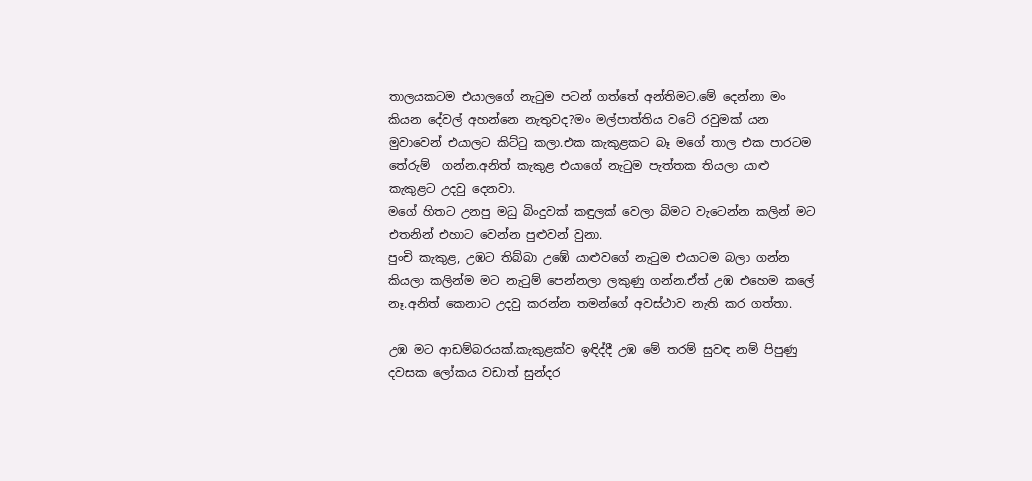තාලයකටම එයාලගේ නැටුම පටන් ගත්තේ අන්තිමට.මේ දෙන්නා මං කියන දේවල් අහන්නෙ නැතුවද?මං මල්පාත්තිය වටේ රවුමක් යන මුවාවෙන් එයාලට කිට්ටු කලා.එක කැකුළකට බෑ මගේ තාල එක පාරටම තේරුම්  ගන්න.අනිත් කැකුළ එයාගේ නැටුම පැත්තක තියලා යාළු කැකුළට උදවු දෙනවා.
මගේ හිතට උනපු මධු බිංදුවක් කඳුලක් වෙලා බිමට වැටෙන්න කලින් මට එතනින් එහාට වෙන්න පුළුවන් වුනා.
පුංචි කැකුළ, උඹට තිබ්බා උඹේ යාළුවගේ නැටුම එයාටම බලා ගන්න කියලා කලින්ම මට නැටුම් පෙන්නලා ලකුණු ගන්න.ඒත් උඹ එහෙම කලේ නෑ.අනිත් කෙනාට උදවු කරන්න තමන්ගේ අවස්ථාව නැති කර ගත්තා.

උඹ මට ආඩම්බරයක්.කැකුළක්ව ඉඳිද්දී උඹ මේ තරම් සුවඳ නම් පිපුණු දවසක ලෝකය වඩාත් සුන්දර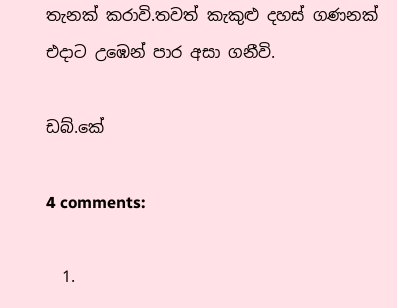තැනක් කරාවි.තවත් කැකුළු දහස් ගණනක් එදාට උඹෙන් පාර අසා ගනීවි.

ඩබ්.කේ

4 comments:

  1.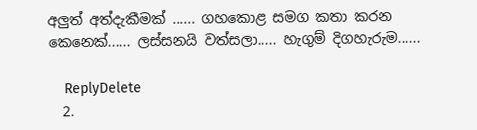අලුත් අත්දැකීමක් ...... ගහකොළ සමග කතා කරන කෙනෙක්...... ලස්සනයි වත්සලා..... හැගුම් දිගහැරුම......

    ReplyDelete
  2.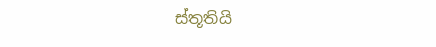ස්තූතියි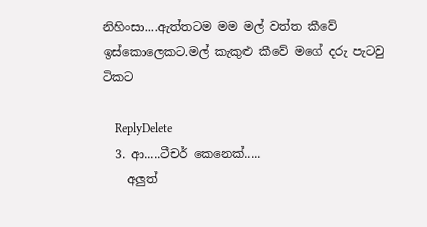නිහිංසා....ඇත්තටම මම මල් වත්ත කීවේ ඉස්කොලෙකට.මල් කැකුළු කීවේ මගේ දරු පැටවු ටිකට

    ReplyDelete
  3. ආ.....ටීචර් කෙනෙක්.....
    අලුත්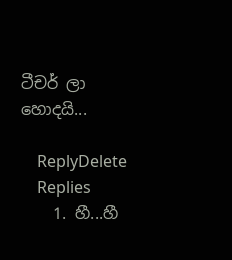ටීචර් ලා හොදයි...

    ReplyDelete
    Replies
    1. හී...හී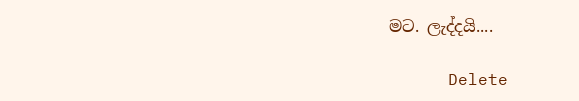මට. ලැද්දයි....

      Delete